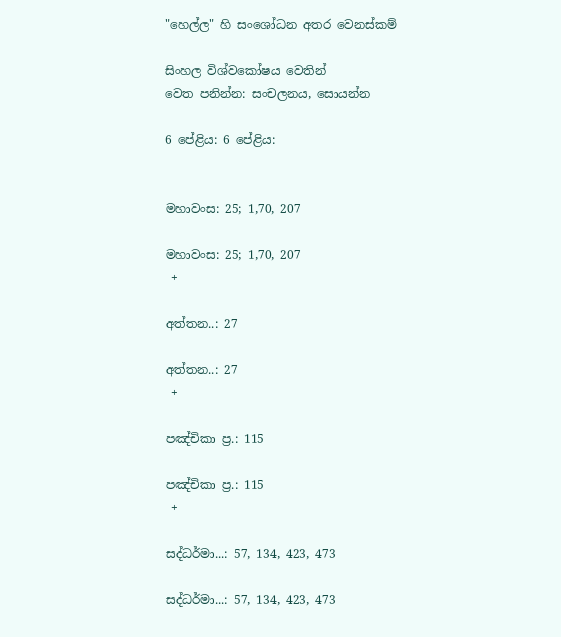"හෙල්ල" හි සංශෝධන අතර වෙනස්කම්

සිංහල විශ්වකෝෂය වෙතින්
වෙත පනින්න: සංචලනය, සොයන්න

6 පේළිය: 6 පේළිය:


මහාවංස: 25; 1,70, 207

මහාවංස: 25; 1,70, 207
 +

අත්තන..: 27

අත්තන..: 27
 +

පඤ්චිකා ප්‍ර.: 115

පඤ්චිකා ප්‍ර.: 115
 +

සද්ධර්මා...: 57, 134, 423, 473

සද්ධර්මා...: 57, 134, 423, 473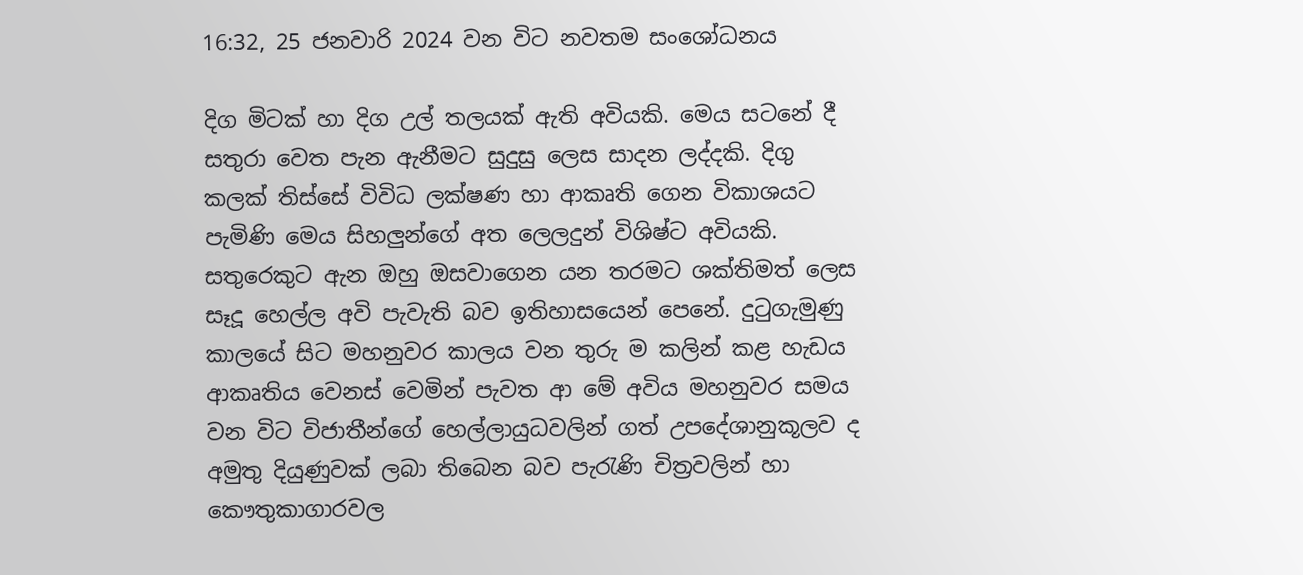16:32, 25 ජනවාරි 2024 වන විට නවතම සංශෝධනය

දිග මිටක් හා දිග උල් තලයක් ඇති අවියකි. මෙය සටනේ දී සතුරා වෙත පැන ඇනීමට සුදුසු ලෙස සාදන ලද්දකි. දිගු කලක් තිස්සේ විවිධ ලක්ෂණ හා ආකෘති ගෙන විකාශයට පැමිණි මෙය සිහලුන්ගේ අත ලෙලදුන් විශිෂ්ට අවියකි. සතුරෙකුට ඇන ඔහු ඔසවාගෙන යන තරමට ශක්තිමත් ලෙස සෑදූ හෙල්ල අවි පැවැති බව ඉතිහාසයෙන් පෙනේ. දුටුගැමුණු කාලයේ සිට මහනුවර කාලය වන තුරු ම කලින් කළ හැඩය ආකෘතිය වෙනස් වෙමින් පැවත ආ මේ අවිය මහනුවර සමය වන විට විජාතීන්ගේ හෙල්ලායුධවලින් ගත් උපදේශානුකූලව ද අමුතු දියුණුවක් ලබා තිබෙන බව පැරැණි චිත්‍රවලින් හා කෞතුකාගාරවල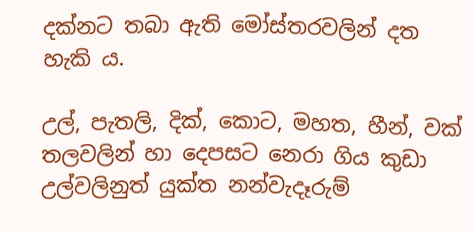දක්නට තබා ඇති මෝස්තරවලින් දත හැකි ය.

උල්, පැතලි, දික්, කොට, මහත, හීන්, වක් තලවලින් හා දෙපසට නෙරා ගිය කුඩා උල්වලිනුත් යුක්ත නන්වැදෑරුම්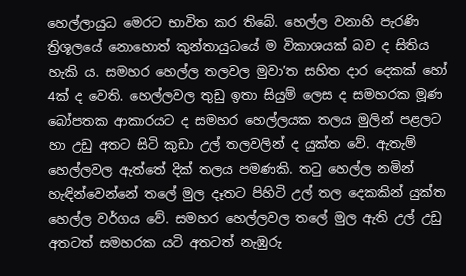හෙල්ලායුධ මෙරට භාවිත කර තිබේ. හෙල්ල වනාහි පැරණි ත්‍රිශූලයේ නොහොත් කුන්තායුධයේ ම විකාශයක් බව ද සිතිය හැකි ය. සමහර හෙල්ල තලවල මුවා’ත සහිත දාර දෙකක් හෝ 4ක් ද වෙති. හෙල්ලවල තුඩු ඉතා සියුම් ලෙස ද සමහරක මූණ බෝපතක ආකාරයට ද සමහර හෙල්ලයක තලය මුලින් පළලට හා උඩු අතට සිටි කුඩා උල් තලවලින් ද යුක්ත වේ. ඇතැම් හෙල්ලවල ඇත්තේ දික් තලය පමණකි. තටු හෙල්ල නමින් හැඳින්වෙන්නේ තලේ මුල දෑතට පිහිටි උල් තල දෙකකින් යුක්ත හෙල්ල වර්ගය වේ. සමහර හෙල්ලවල තලේ මුල ඇති උල් උඩු අතටත් සමහරක යටි අතටත් නැඹුරු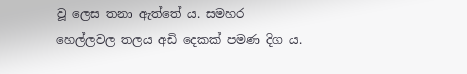වූ ලෙස තනා ඇත්තේ ය. සමහර හෙල්ලවල තලය අඩි දෙකක් පමණ දිග ය.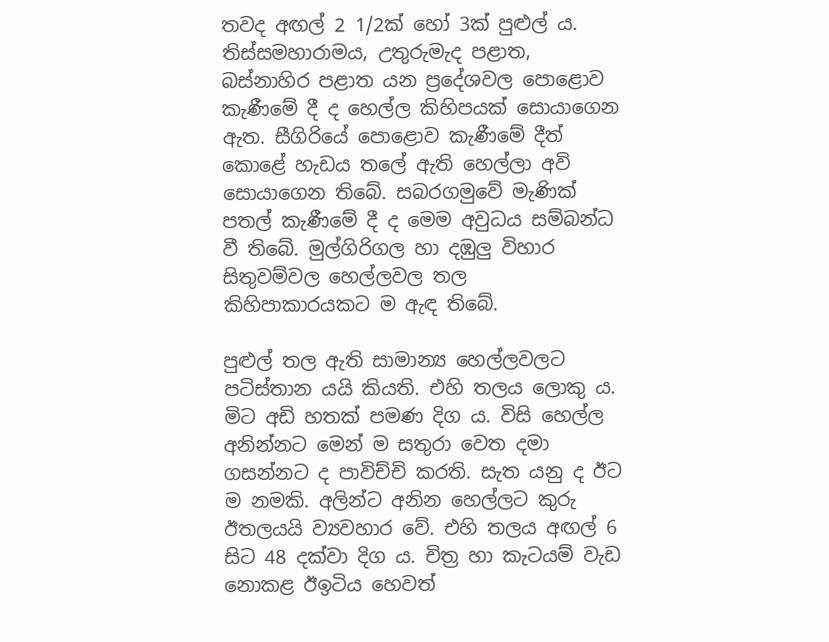තවද අඟල් 2 1/2ක් හෝ 3ක් පුළුල් ය. තිස්සමහාරාමය, උතුරුමැද පළාත, බස්නාහිර පළාත යන ප්‍රදේශවල පොළොව කැණීමේ දී ද හෙල්ල කිහිපයක් සොයාගෙන ඇත. සීගිරියේ පොළොව කැණීමේ දීත් කොළේ හැඩය තලේ ඇති හෙල්ලා අවි සොයාගෙන තිබේ. සබරගමුවේ මැණික් පතල් කැණීමේ දී ද මෙම අවුධය සම්බන්ධ වී තිබේ. මුල්ගිරිගල හා දඹුලු විහාර සිතුවම්වල හෙල්ලවල තල කිහිපාකාරයකට ම ඇඳ තිබේ.

පුළුල් තල ඇති සාමාන්‍ය හෙල්ලවලට පටිස්තාන යයි කියති. එහි තලය ලොකු ය. මිට අඩි හතක් පමණ දිග ය. විසි හෙල්ල අනින්නට මෙන් ම සතුරා වෙත දමා ගසන්නට ද පාවිච්චි කරති. සැත යනු ද ඊට ම නමකි. අලින්ට අනින හෙල්ලට කුරු ඊතලයයි ව්‍යවහාර වේ. එහි තලය අඟල් 6 සිට 48 දක්වා දිග ය. චිත්‍ර හා කැටයම් වැඩ නොකළ ඊඉටිය හෙවත්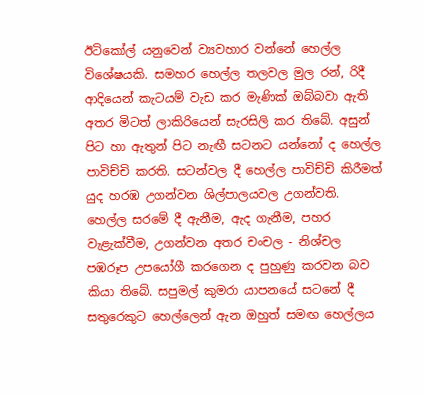ඊටිකෝල් යනුවෙන් ව්‍යවහාර වන්නේ හෙල්ල විශේෂයකි. සමහර හෙල්ල තලවල මුල රන්, රිදී ආදියෙන් කැටයම් වැඩ කර මැණික් ඔබ්බවා ඇති අතර මිටත් ලාකිරියෙන් සැරසිලි කර තිබේ. අසුන් පිට හා ඇතුන් පිට නැඟී සටනට යන්නෝ ද හෙල්ල පාවිච්චි කරති. සටන්වල දී හෙල්ල පාවිච්චි කිරීමත් යුද හරඹ උගන්වන ශිල්පාලයවල උගන්වති. හෙල්ල සරමේ දී ඇනීම, ඇද ගැනීම, පහර වැළැක්වීම, උගන්වන අතර චංචල - නිශ්චල පඹරූප උපයෝගී කරගෙන ද පුහුණු කරවන බව කියා තිබේ. සපුමල් කුමරා යාපනයේ සටනේ දී සතුරෙකුට හෙල්ලෙන් ඇන ඔහුත් සමඟ හෙල්ලය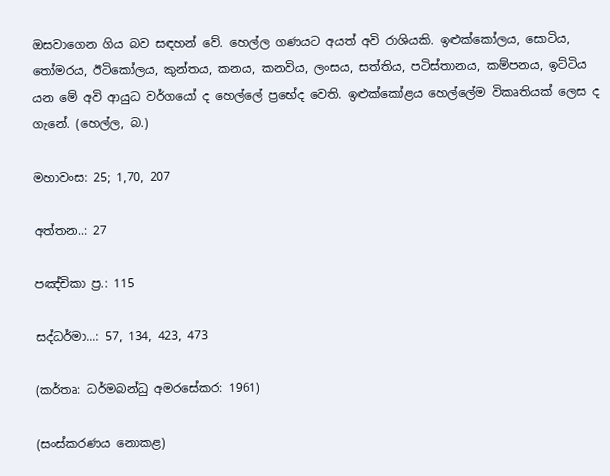ඔසවාගෙන ගිය බව සඳහන් වේ. හෙල්ල ගණයට අයත් අවි රාශියකි. ඉළුක්කෝලය, සොටිය, තෝමරය, ඊටිකෝලය, කුන්තය, කනය, කනවිය, ලංසය, සත්තිය, පටිස්තානය, කම්පනය, ඉට්ටිය යන මේ අවි ආයුධ වර්ගයෝ ද හෙල්ලේ ප්‍රභේද වෙති. ඉළුක්කෝළය හෙල්ලේම විකෘතියක් ලෙස ද ගැනේ. (හෙල්ල, බ.)

මහාවංස: 25; 1,70, 207

අත්තන..: 27

පඤ්චිකා ප්‍ර.: 115

සද්ධර්මා...: 57, 134, 423, 473

(කර්තෘ: ධර්මබන්ධු අමරසේකර: 1961)

(සංස්කරණය නොකළ)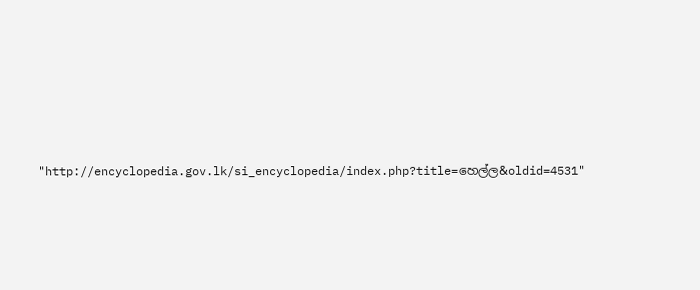"http://encyclopedia.gov.lk/si_encyclopedia/index.php?title=හෙල්ල&oldid=4531"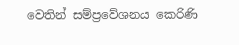වෙතින් සම්ප්‍රවේශනය කෙරිණි